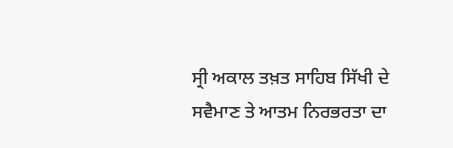ਸ੍ਰੀ ਅਕਾਲ ਤਖ਼ਤ ਸਾਹਿਬ ਸਿੱਖੀ ਦੇ ਸਵੈਮਾਣ ਤੇ ਆਤਮ ਨਿਰਭਰਤਾ ਦਾ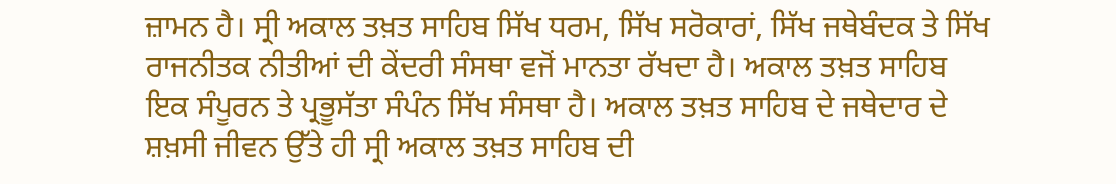ਜ਼ਾਮਨ ਹੈ। ਸ੍ਰੀ ਅਕਾਲ ਤਖ਼ਤ ਸਾਹਿਬ ਸਿੱਖ ਧਰਮ, ਸਿੱਖ ਸਰੋਕਾਰਾਂ, ਸਿੱਖ ਜਥੇਬੰਦਕ ਤੇ ਸਿੱਖ ਰਾਜਨੀਤਕ ਨੀਤੀਆਂ ਦੀ ਕੇਂਦਰੀ ਸੰਸਥਾ ਵਜੋਂ ਮਾਨਤਾ ਰੱਖਦਾ ਹੈ। ਅਕਾਲ ਤਖ਼ਤ ਸਾਹਿਬ ਇਕ ਸੰਪੂਰਨ ਤੇ ਪ੍ਰਭੂਸੱਤਾ ਸੰਪੰਨ ਸਿੱਖ ਸੰਸਥਾ ਹੈ। ਅਕਾਲ ਤਖ਼ਤ ਸਾਹਿਬ ਦੇ ਜਥੇਦਾਰ ਦੇ ਸ਼ਖ਼ਸੀ ਜੀਵਨ ਉੱਤੇ ਹੀ ਸ੍ਰੀ ਅਕਾਲ ਤਖ਼ਤ ਸਾਹਿਬ ਦੀ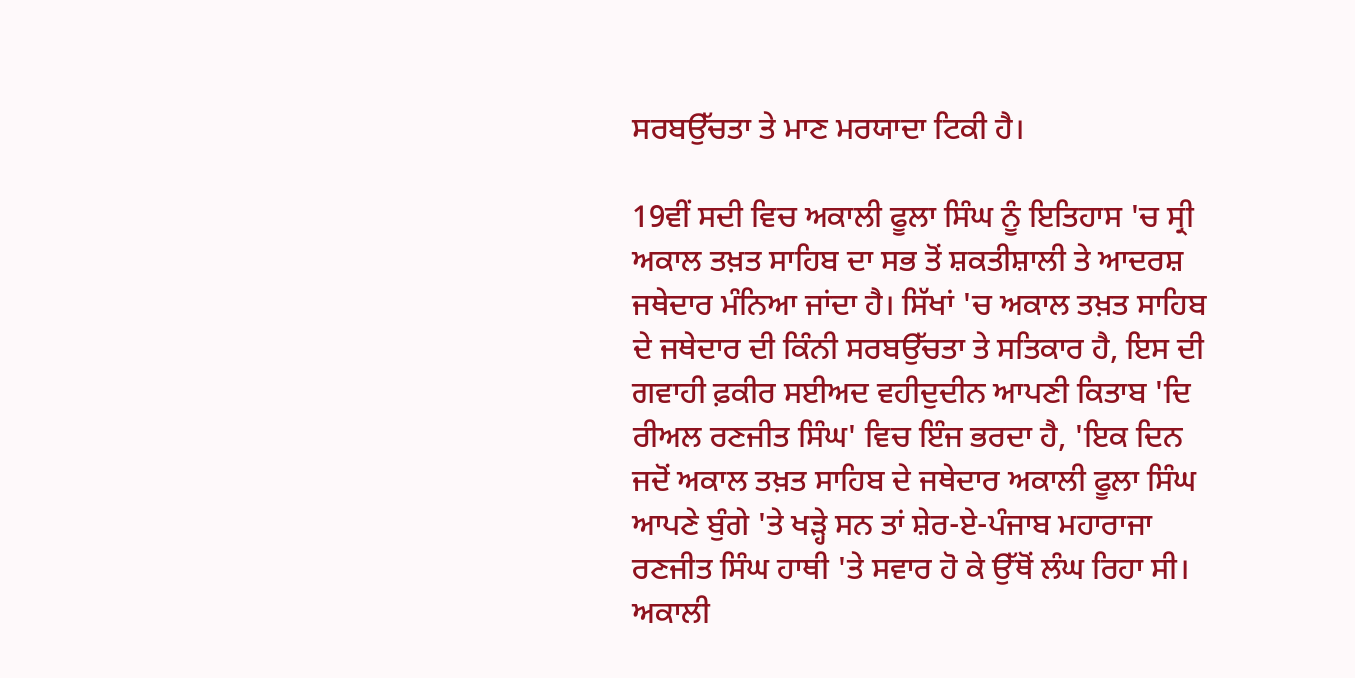ਸਰਬਉੱਚਤਾ ਤੇ ਮਾਣ ਮਰਯਾਦਾ ਟਿਕੀ ਹੈ।

19ਵੀਂ ਸਦੀ ਵਿਚ ਅਕਾਲੀ ਫੂਲਾ ਸਿੰਘ ਨੂੰ ਇਤਿਹਾਸ 'ਚ ਸ੍ਰੀ ਅਕਾਲ ਤਖ਼ਤ ਸਾਹਿਬ ਦਾ ਸਭ ਤੋਂ ਸ਼ਕਤੀਸ਼ਾਲੀ ਤੇ ਆਦਰਸ਼ ਜਥੇਦਾਰ ਮੰਨਿਆ ਜਾਂਦਾ ਹੈ। ਸਿੱਖਾਂ 'ਚ ਅਕਾਲ ਤਖ਼ਤ ਸਾਹਿਬ ਦੇ ਜਥੇਦਾਰ ਦੀ ਕਿੰਨੀ ਸਰਬਉੱਚਤਾ ਤੇ ਸਤਿਕਾਰ ਹੈ, ਇਸ ਦੀ ਗਵਾਹੀ ਫ਼ਕੀਰ ਸਈਅਦ ਵਹੀਦੁਦੀਨ ਆਪਣੀ ਕਿਤਾਬ 'ਦਿ ਰੀਅਲ ਰਣਜੀਤ ਸਿੰਘ' ਵਿਚ ਇੰਜ ਭਰਦਾ ਹੈ, 'ਇਕ ਦਿਨ ਜਦੋਂ ਅਕਾਲ ਤਖ਼ਤ ਸਾਹਿਬ ਦੇ ਜਥੇਦਾਰ ਅਕਾਲੀ ਫੂਲਾ ਸਿੰਘ ਆਪਣੇ ਬੁੰਗੇ 'ਤੇ ਖੜ੍ਹੇ ਸਨ ਤਾਂ ਸ਼ੇਰ-ਏ-ਪੰਜਾਬ ਮਹਾਰਾਜਾ ਰਣਜੀਤ ਸਿੰਘ ਹਾਥੀ 'ਤੇ ਸਵਾਰ ਹੋ ਕੇ ਉੱਥੋਂ ਲੰਘ ਰਿਹਾ ਸੀ। ਅਕਾਲੀ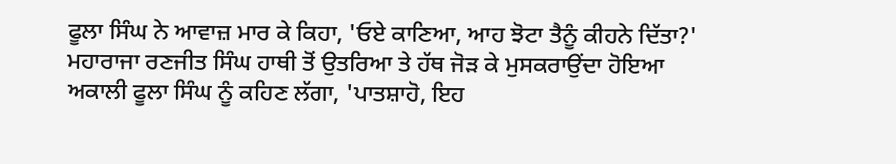ਫੂਲਾ ਸਿੰਘ ਨੇ ਆਵਾਜ਼ ਮਾਰ ਕੇ ਕਿਹਾ, 'ਓਏ ਕਾਣਿਆ, ਆਹ ਝੋਟਾ ਤੈਨੂੰ ਕੀਹਨੇ ਦਿੱਤਾ?' ਮਹਾਰਾਜਾ ਰਣਜੀਤ ਸਿੰਘ ਹਾਥੀ ਤੋਂ ਉਤਰਿਆ ਤੇ ਹੱਥ ਜੋੜ ਕੇ ਮੁਸਕਰਾਉਂਦਾ ਹੋਇਆ ਅਕਾਲੀ ਫੂਲਾ ਸਿੰਘ ਨੂੰ ਕਹਿਣ ਲੱਗਾ, 'ਪਾਤਸ਼ਾਹੋ, ਇਹ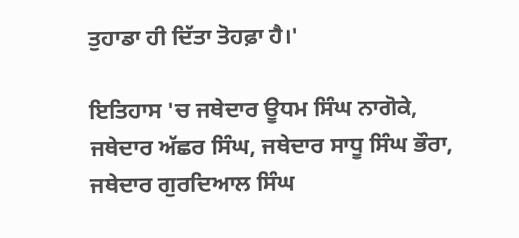ਤੁਹਾਡਾ ਹੀ ਦਿੱਤਾ ਤੋਹਫ਼ਾ ਹੈ।'

ਇਤਿਹਾਸ 'ਚ ਜਥੇਦਾਰ ਊਧਮ ਸਿੰਘ ਨਾਗੋਕੇ, ਜਥੇਦਾਰ ਅੱਛਰ ਸਿੰਘ, ਜਥੇਦਾਰ ਸਾਧੂ ਸਿੰਘ ਭੌਰਾ, ਜਥੇਦਾਰ ਗੁਰਦਿਆਲ ਸਿੰਘ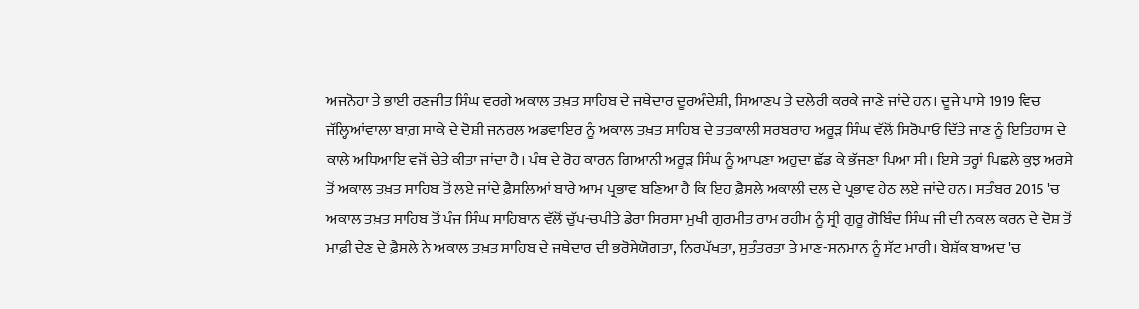ਅਜਨੋਹਾ ਤੇ ਭਾਈ ਰਣਜੀਤ ਸਿੰਘ ਵਰਗੇ ਅਕਾਲ ਤਖ਼ਤ ਸਾਹਿਬ ਦੇ ਜਥੇਦਾਰ ਦੂਰਅੰਦੇਸ਼ੀ, ਸਿਆਣਪ ਤੇ ਦਲੇਰੀ ਕਰਕੇ ਜਾਣੇ ਜਾਂਦੇ ਹਨ। ਦੂਜੇ ਪਾਸੇ 1919 ਵਿਚ ਜੱਲ੍ਹਿਆਂਵਾਲਾ ਬਾਗ਼ ਸਾਕੇ ਦੇ ਦੋਸ਼ੀ ਜਨਰਲ ਅਡਵਾਇਰ ਨੂੰ ਅਕਾਲ ਤਖ਼ਤ ਸਾਹਿਬ ਦੇ ਤਤਕਾਲੀ ਸਰਬਰਾਹ ਅਰੂੜ ਸਿੰਘ ਵੱਲੋਂ ਸਿਰੋਪਾਓ ਦਿੱਤੇ ਜਾਣ ਨੂੰ ਇਤਿਹਾਸ ਦੇ ਕਾਲੇ ਅਧਿਆਇ ਵਜੋਂ ਚੇਤੇ ਕੀਤਾ ਜਾਂਦਾ ਹੈ। ਪੰਥ ਦੇ ਰੋਹ ਕਾਰਨ ਗਿਆਨੀ ਅਰੂੜ ਸਿੰਘ ਨੂੰ ਆਪਣਾ ਅਹੁਦਾ ਛੱਡ ਕੇ ਭੱਜਣਾ ਪਿਆ ਸੀ। ਇਸੇ ਤਰ੍ਹਾਂ ਪਿਛਲੇ ਕੁਝ ਅਰਸੇ ਤੋਂ ਅਕਾਲ ਤਖ਼ਤ ਸਾਹਿਬ ਤੋਂ ਲਏ ਜਾਂਦੇ ਫ਼ੈਸਲਿਆਂ ਬਾਰੇ ਆਮ ਪ੍ਰਭਾਵ ਬਣਿਆ ਹੈ ਕਿ ਇਹ ਫ਼ੈਸਲੇ ਅਕਾਲੀ ਦਲ ਦੇ ਪ੍ਰਭਾਵ ਹੇਠ ਲਏ ਜਾਂਦੇ ਹਨ। ਸਤੰਬਰ 2015 'ਚ ਅਕਾਲ ਤਖ਼ਤ ਸਾਹਿਬ ਤੋਂ ਪੰਜ ਸਿੰਘ ਸਾਹਿਬਾਨ ਵੱਲੋਂ ਚੁੱਪ-ਚਪੀਤੇ ਡੇਰਾ ਸਿਰਸਾ ਮੁਖੀ ਗੁਰਮੀਤ ਰਾਮ ਰਹੀਮ ਨੂੰ ਸ੍ਰੀ ਗੁਰੂ ਗੋਬਿੰਦ ਸਿੰਘ ਜੀ ਦੀ ਨਕਲ ਕਰਨ ਦੇ ਦੋਸ਼ ਤੋਂ ਮਾਫ਼ੀ ਦੇਣ ਦੇ ਫ਼ੈਸਲੇ ਨੇ ਅਕਾਲ ਤਖ਼ਤ ਸਾਹਿਬ ਦੇ ਜਥੇਦਾਰ ਦੀ ਭਰੋਸੇਯੋਗਤਾ, ਨਿਰਪੱਖਤਾ, ਸੁਤੰਤਰਤਾ ਤੇ ਮਾਣ-ਸਨਮਾਨ ਨੂੰ ਸੱਟ ਮਾਰੀ। ਬੇਸ਼ੱਕ ਬਾਅਦ 'ਚ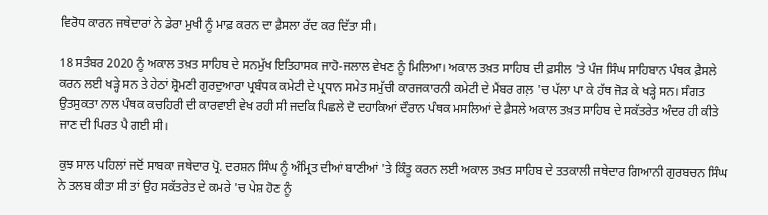ਵਿਰੋਧ ਕਾਰਨ ਜਥੇਦਾਰਾਂ ਨੇ ਡੇਰਾ ਮੁਖੀ ਨੂੰ ਮਾਫ਼ ਕਰਨ ਦਾ ਫ਼ੈਸਲਾ ਰੱਦ ਕਰ ਦਿੱਤਾ ਸੀ।

18 ਸਤੰਬਰ 2020 ਨੂੰ ਅਕਾਲ ਤਖ਼ਤ ਸਾਹਿਬ ਦੇ ਸਨਮੁੱਖ ਇਤਿਹਾਸਕ ਜਾਹੋ-ਜਲਾਲ ਵੇਖਣ ਨੂੰ ਮਿਲਿਆ। ਅਕਾਲ ਤਖ਼ਤ ਸਾਹਿਬ ਦੀ ਫ਼ਸੀਲ 'ਤੇ ਪੰਜ ਸਿੰਘ ਸਾਹਿਬਾਨ ਪੰਥਕ ਫ਼ੈਸਲੇ ਕਰਨ ਲਈ ਖੜ੍ਹੇ ਸਨ ਤੇ ਹੇਠਾਂ ਸ਼੍ਰੋਮਣੀ ਗੁਰਦੁਆਰਾ ਪ੍ਰਬੰਧਕ ਕਮੇਟੀ ਦੇ ਪ੍ਰਧਾਨ ਸਮੇਤ ਸਮੁੱਚੀ ਕਾਰਜਕਾਰਨੀ ਕਮੇਟੀ ਦੇ ਮੈਂਬਰ ਗਲ਼ 'ਚ ਪੱਲਾ ਪਾ ਕੇ ਹੱਥ ਜੋੜ ਕੇ ਖੜ੍ਹੇ ਸਨ। ਸੰਗਤ ਉਤਸੁਕਤਾ ਨਾਲ ਪੰਥਕ ਕਚਹਿਰੀ ਦੀ ਕਾਰਵਾਈ ਵੇਖ ਰਹੀ ਸੀ ਜਦਕਿ ਪਿਛਲੇ ਦੋ ਦਹਾਕਿਆਂ ਦੌਰਾਨ ਪੰਥਕ ਮਸਲਿਆਂ ਦੇ ਫ਼ੈਸਲੇ ਅਕਾਲ ਤਖ਼ਤ ਸਾਹਿਬ ਦੇ ਸਕੱਤਰੇਤ ਅੰਦਰ ਹੀ ਕੀਤੇ ਜਾਣ ਦੀ ਪਿਰਤ ਪੈ ਗਈ ਸੀ।

ਕੁਝ ਸਾਲ ਪਹਿਲਾਂ ਜਦੋਂ ਸਾਬਕਾ ਜਥੇਦਾਰ ਪ੍ਰੋ. ਦਰਸ਼ਨ ਸਿੰਘ ਨੂੰ ਅੰਮ੍ਰਿਤ ਦੀਆਂ ਬਾਣੀਆਂ 'ਤੇ ਕਿੰਤੂ ਕਰਨ ਲਈ ਅਕਾਲ ਤਖ਼ਤ ਸਾਹਿਬ ਦੇ ਤਤਕਾਲੀ ਜਥੇਦਾਰ ਗਿਆਨੀ ਗੁਰਬਚਨ ਸਿੰਘ ਨੇ ਤਲਬ ਕੀਤਾ ਸੀ ਤਾਂ ਉਹ ਸਕੱਤਰੇਤ ਦੇ ਕਮਰੇ 'ਚ ਪੇਸ਼ ਹੋਣ ਨੂੰ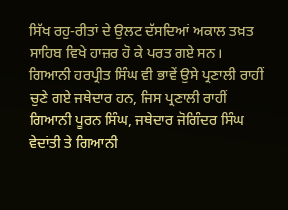ਸਿੱਖ ਰਹੁ-ਰੀਤਾਂ ਦੇ ਉਲਟ ਦੱਸਦਿਆਂ ਅਕਾਲ ਤਖ਼ਤ ਸਾਹਿਬ ਵਿਖੇ ਹਾਜ਼ਰ ਹੋ ਕੇ ਪਰਤ ਗਏ ਸਨ। ਗਿਆਨੀ ਹਰਪ੍ਰੀਤ ਸਿੰਘ ਵੀ ਭਾਵੇਂ ਉਸੇ ਪ੍ਰਣਾਲੀ ਰਾਹੀਂ ਚੁਣੇ ਗਏ ਜਥੇਦਾਰ ਹਨ, ਜਿਸ ਪ੍ਰਣਾਲੀ ਰਾਹੀਂ ਗਿਆਨੀ ਪੂਰਨ ਸਿੰਘ, ਜਥੇਦਾਰ ਜੋਗਿੰਦਰ ਸਿੰਘ ਵੇਦਾਂਤੀ ਤੇ ਗਿਆਨੀ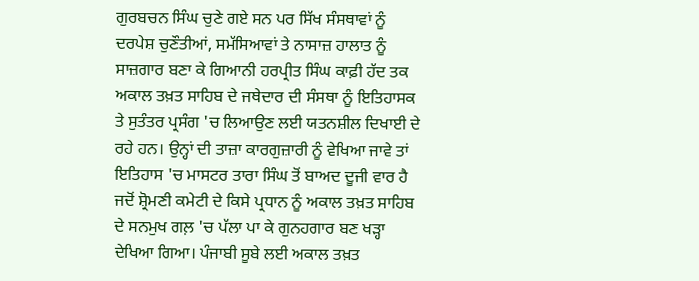ਗੁਰਬਚਨ ਸਿੰਘ ਚੁਣੇ ਗਏ ਸਨ ਪਰ ਸਿੱਖ ਸੰਸਥਾਵਾਂ ਨੂੰ ਦਰਪੇਸ਼ ਚੁਣੌਤੀਆਂ, ਸਮੱਸਿਆਵਾਂ ਤੇ ਨਾਸਾਜ਼ ਹਾਲਾਤ ਨੂੰ ਸਾਜ਼ਗਾਰ ਬਣਾ ਕੇ ਗਿਆਨੀ ਹਰਪ੍ਰੀਤ ਸਿੰਘ ਕਾਫ਼ੀ ਹੱਦ ਤਕ ਅਕਾਲ ਤਖ਼ਤ ਸਾਹਿਬ ਦੇ ਜਥੇਦਾਰ ਦੀ ਸੰਸਥਾ ਨੂੰ ਇਤਿਹਾਸਕ ਤੇ ਸੁਤੰਤਰ ਪ੍ਰਸੰਗ 'ਚ ਲਿਆਉਣ ਲਈ ਯਤਨਸ਼ੀਲ ਦਿਖਾਈ ਦੇ ਰਹੇ ਹਨ। ਉਨ੍ਹਾਂ ਦੀ ਤਾਜ਼ਾ ਕਾਰਗੁਜ਼ਾਰੀ ਨੂੰ ਵੇਖਿਆ ਜਾਵੇ ਤਾਂ ਇਤਿਹਾਸ 'ਚ ਮਾਸਟਰ ਤਾਰਾ ਸਿੰਘ ਤੋਂ ਬਾਅਦ ਦੂਜੀ ਵਾਰ ਹੈ ਜਦੋਂ ਸ਼੍ਰੋਮਣੀ ਕਮੇਟੀ ਦੇ ਕਿਸੇ ਪ੍ਰਧਾਨ ਨੂੰ ਅਕਾਲ ਤਖ਼ਤ ਸਾਹਿਬ ਦੇ ਸਨਮੁਖ ਗਲ਼ 'ਚ ਪੱਲਾ ਪਾ ਕੇ ਗੁਨਹਗਾਰ ਬਣ ਖੜ੍ਹਾ ਦੇਖਿਆ ਗਿਆ। ਪੰਜਾਬੀ ਸੂਬੇ ਲਈ ਅਕਾਲ ਤਖ਼ਤ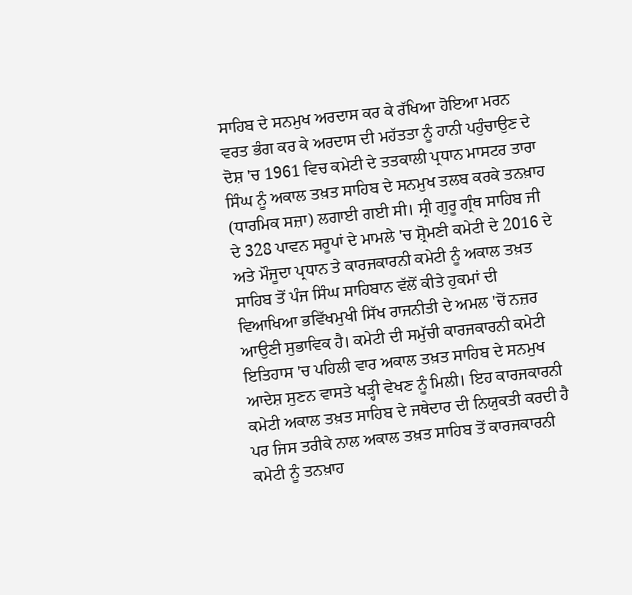ਸਾਹਿਬ ਦੇ ਸਨਮੁਖ ਅਰਦਾਸ ਕਰ ਕੇ ਰੱਖਿਆ ਹੋਇਆ ਮਰਨ ਵਰਤ ਭੰਗ ਕਰ ਕੇ ਅਰਦਾਸ ਦੀ ਮਹੱਤਤਾ ਨੂੰ ਹਾਨੀ ਪਹੁੰਚਾਉਣ ਦੇ ਦੋਸ਼ 'ਚ 1961 ਵਿਚ ਕਮੇਟੀ ਦੇ ਤਤਕਾਲੀ ਪ੍ਰਧਾਨ ਮਾਸਟਰ ਤਾਰਾ ਸਿੰਘ ਨੂੰ ਅਕਾਲ ਤਖ਼ਤ ਸਾਹਿਬ ਦੇ ਸਨਮੁਖ ਤਲਬ ਕਰਕੇ ਤਨਖ਼ਾਹ (ਧਾਰਮਿਕ ਸਜ਼ਾ) ਲਗਾਈ ਗਈ ਸੀ। ਸ੍ਰੀ ਗੁਰੂ ਗ੍ਰੰਥ ਸਾਹਿਬ ਜੀ ਦੇ 328 ਪਾਵਨ ਸਰੂਪਾਂ ਦੇ ਮਾਮਲੇ 'ਚ ਸ਼੍ਰੋਮਣੀ ਕਮੇਟੀ ਦੇ 2016 ਦੇ ਅਤੇ ਮੌਜੂਦਾ ਪ੍ਰਧਾਨ ਤੇ ਕਾਰਜਕਾਰਨੀ ਕਮੇਟੀ ਨੂੰ ਅਕਾਲ ਤਖ਼ਤ ਸਾਹਿਬ ਤੋਂ ਪੰਜ ਸਿੰਘ ਸਾਹਿਬਾਨ ਵੱਲੋਂ ਕੀਤੇ ਹੁਕਮਾਂ ਦੀ ਵਿਆਖਿਆ ਭਵਿੱਖਮੁਖੀ ਸਿੱਖ ਰਾਜਨੀਤੀ ਦੇ ਅਮਲ 'ਚੋਂ ਨਜ਼ਰ ਆਉਣੀ ਸੁਭਾਵਿਕ ਹੈ। ਕਮੇਟੀ ਦੀ ਸਮੁੱਚੀ ਕਾਰਜਕਾਰਨੀ ਕਮੇਟੀ ਇਤਿਹਾਸ 'ਚ ਪਹਿਲੀ ਵਾਰ ਅਕਾਲ ਤਖ਼ਤ ਸਾਹਿਬ ਦੇ ਸਨਮੁਖ ਆਦੇਸ਼ ਸੁਣਨ ਵਾਸਤੇ ਖੜ੍ਹੀ ਵੇਖਣ ਨੂੰ ਮਿਲੀ। ਇਹ ਕਾਰਜਕਾਰਨੀ ਕਮੇਟੀ ਅਕਾਲ ਤਖ਼ਤ ਸਾਹਿਬ ਦੇ ਜਥੇਦਾਰ ਦੀ ਨਿਯੁਕਤੀ ਕਰਦੀ ਹੈ ਪਰ ਜਿਸ ਤਰੀਕੇ ਨਾਲ ਅਕਾਲ ਤਖ਼ਤ ਸਾਹਿਬ ਤੋਂ ਕਾਰਜਕਾਰਨੀ ਕਮੇਟੀ ਨੂੰ ਤਨਖ਼ਾਹ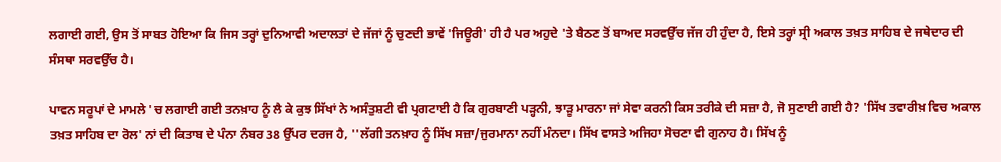ਲਗਾਈ ਗਈ, ਉਸ ਤੋਂ ਸਾਬਤ ਹੋਇਆ ਕਿ ਜਿਸ ਤਰ੍ਹਾਂ ਦੁਨਿਆਵੀ ਅਦਾਲਤਾਂ ਦੇ ਜੱਜਾਂ ਨੂੰ ਚੁਣਦੀ ਭਾਵੇਂ 'ਜਿਊਰੀ' ਹੀ ਹੈ ਪਰ ਅਹੁਦੇ 'ਤੇ ਬੈਠਣ ਤੋਂ ਬਾਅਦ ਸਰਵਉੱਚ ਜੱਜ ਹੀ ਹੁੰਦਾ ਹੈ, ਇਸੇ ਤਰ੍ਹਾਂ ਸ੍ਰੀ ਅਕਾਲ ਤਖ਼ਤ ਸਾਹਿਬ ਦੇ ਜਥੇਦਾਰ ਦੀ ਸੰਸਥਾ ਸਰਵਉੱਚ ਹੈ।

ਪਾਵਨ ਸਰੂਪਾਂ ਦੇ ਮਾਮਲੇ 'ਚ ਲਗਾਈ ਗਈ ਤਨਖ਼ਾਹ ਨੂੰ ਲੈ ਕੇ ਕੁਝ ਸਿੱਖਾਂ ਨੇ ਅਸੰਤੁਸ਼ਟੀ ਵੀ ਪ੍ਰਗਟਾਈ ਹੈ ਕਿ ਗੁਰਬਾਣੀ ਪੜ੍ਹਨੀ, ਝਾੜੂ ਮਾਰਨਾ ਜਾਂ ਸੇਵਾ ਕਰਨੀ ਕਿਸ ਤਰੀਕੇ ਦੀ ਸਜ਼ਾ ਹੈ, ਜੋ ਸੁਣਾਈ ਗਈ ਹੈ? 'ਸਿੱਖ ਤਵਾਰੀਖ਼ ਵਿਚ ਅਕਾਲ ਤਖ਼ਤ ਸਾਹਿਬ ਦਾ ਰੋਲ' ਨਾਂ ਦੀ ਕਿਤਾਬ ਦੇ ਪੰਨਾ ਨੰਬਰ 38 ਉੱਪਰ ਦਰਜ ਹੈ, ''ਲੱਗੀ ਤਨਖ਼ਾਹ ਨੂੰ ਸਿੱਖ ਸਜ਼ਾ/ਜੁਰਮਾਨਾ ਨਹੀਂ ਮੰਨਦਾ। ਸਿੱਖ ਵਾਸਤੇ ਅਜਿਹਾ ਸੋਚਣਾ ਵੀ ਗੁਨਾਹ ਹੈ। ਸਿੱਖ ਨੂੰ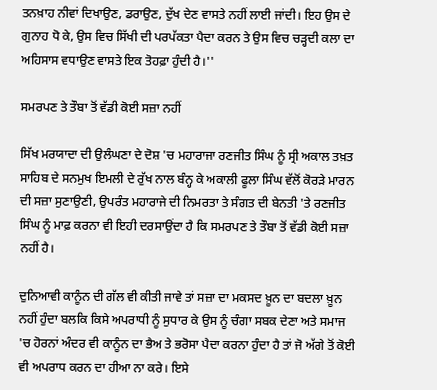ਤਨਖ਼ਾਹ ਨੀਵਾਂ ਦਿਖਾਉਣ, ਡਰਾਉਣ, ਦੁੱਖ ਦੇਣ ਵਾਸਤੇ ਨਹੀਂ ਲਾਈ ਜਾਂਦੀ। ਇਹ ਉਸ ਦੇ ਗੁਨਾਹ ਧੋ ਕੇ, ਉਸ ਵਿਚ ਸਿੱਖੀ ਦੀ ਪਰਪੱਕਤਾ ਪੈਦਾ ਕਰਨ ਤੇ ਉਸ ਵਿਚ ਚੜ੍ਹਦੀ ਕਲਾ ਦਾ ਅਹਿਸਾਸ ਵਧਾਉਣ ਵਾਸਤੇ ਇਕ ਤੋਹਫ਼ਾ ਹੁੰਦੀ ਹੈ।''

ਸਮਰਪਣ ਤੇ ਤੌਬਾ ਤੋਂ ਵੱਡੀ ਕੋਈ ਸਜ਼ਾ ਨਹੀਂ

ਸਿੱਖ ਮਰਯਾਦਾ ਦੀ ਉਲੰਘਣਾ ਦੇ ਦੋਸ਼ 'ਚ ਮਹਾਰਾਜਾ ਰਣਜੀਤ ਸਿੰਘ ਨੂੰ ਸ੍ਰੀ ਅਕਾਲ ਤਖ਼ਤ ਸਾਹਿਬ ਦੇ ਸਨਮੁਖ ਇਮਲੀ ਦੇ ਰੁੱਖ ਨਾਲ ਬੰਨ੍ਹ ਕੇ ਅਕਾਲੀ ਫੂਲਾ ਸਿੰਘ ਵੱਲੋਂ ਕੋਰੜੇ ਮਾਰਨ ਦੀ ਸਜ਼ਾ ਸੁਣਾਉਣੀ, ਉਪਰੰਤ ਮਹਾਰਾਜੇ ਦੀ ਨਿਮਰਤਾ ਤੇ ਸੰਗਤ ਦੀ ਬੇਨਤੀ 'ਤੇ ਰਣਜੀਤ ਸਿੰਘ ਨੂੰ ਮਾਫ਼ ਕਰਨਾ ਵੀ ਇਹੀ ਦਰਸਾਉਂਦਾ ਹੈ ਕਿ ਸਮਰਪਣ ਤੇ ਤੌਬਾ ਤੋਂ ਵੱਡੀ ਕੋਈ ਸਜ਼ਾ ਨਹੀਂ ਹੈ।

ਦੁਨਿਆਵੀ ਕਾਨੂੰਨ ਦੀ ਗੱਲ ਵੀ ਕੀਤੀ ਜਾਵੇ ਤਾਂ ਸਜ਼ਾ ਦਾ ਮਕਸਦ ਖ਼ੂਨ ਦਾ ਬਦਲਾ ਖ਼ੂਨ ਨਹੀਂ ਹੁੰਦਾ ਬਲਕਿ ਕਿਸੇ ਅਪਰਾਧੀ ਨੂੰ ਸੁਧਾਰ ਕੇ ਉਸ ਨੂੰ ਚੰਗਾ ਸਬਕ ਦੇਣਾ ਅਤੇ ਸਮਾਜ 'ਚ ਹੋਰਨਾਂ ਅੰਦਰ ਵੀ ਕਾਨੂੰਨ ਦਾ ਭੈਅ ਤੇ ਭਰੋਸਾ ਪੈਦਾ ਕਰਨਾ ਹੁੰਦਾ ਹੈ ਤਾਂ ਜੋ ਅੱਗੇ ਤੋਂ ਕੋਈ ਵੀ ਅਪਰਾਧ ਕਰਨ ਦਾ ਹੀਆ ਨਾ ਕਰੇ। ਇਸੇ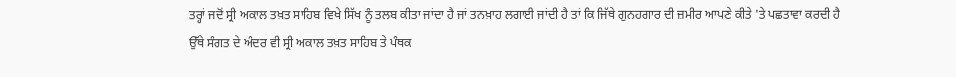ਤਰ੍ਹਾਂ ਜਦੋਂ ਸ੍ਰੀ ਅਕਾਲ ਤਖ਼ਤ ਸਾਹਿਬ ਵਿਖੇ ਸਿੱਖ ਨੂੰ ਤਲਬ ਕੀਤਾ ਜਾਂਦਾ ਹੈ ਜਾਂ ਤਨਖ਼ਾਹ ਲਗਾਈ ਜਾਂਦੀ ਹੈ ਤਾਂ ਕਿ ਜਿੱਥੇ ਗੁਨਹਗਾਰ ਦੀ ਜ਼ਮੀਰ ਆਪਣੇ ਕੀਤੇ 'ਤੇ ਪਛਤਾਵਾ ਕਰਦੀ ਹੈ ਉੱਥੇ ਸੰਗਤ ਦੇ ਅੰਦਰ ਵੀ ਸ੍ਰੀ ਅਕਾਲ ਤਖ਼ਤ ਸਾਹਿਬ ਤੇ ਪੰਥਕ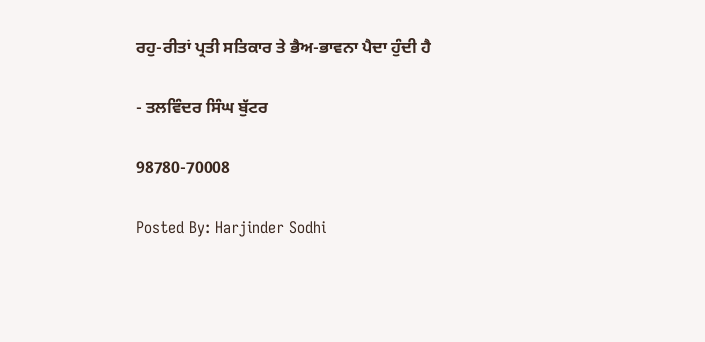ਰਹੁ-ਰੀਤਾਂ ਪ੍ਰਤੀ ਸਤਿਕਾਰ ਤੇ ਭੈਅ-ਭਾਵਨਾ ਪੈਦਾ ਹੁੰਦੀ ਹੈ

- ਤਲਵਿੰਦਰ ਸਿੰਘ ਬੁੱਟਰ

98780-70008

Posted By: Harjinder Sodhi